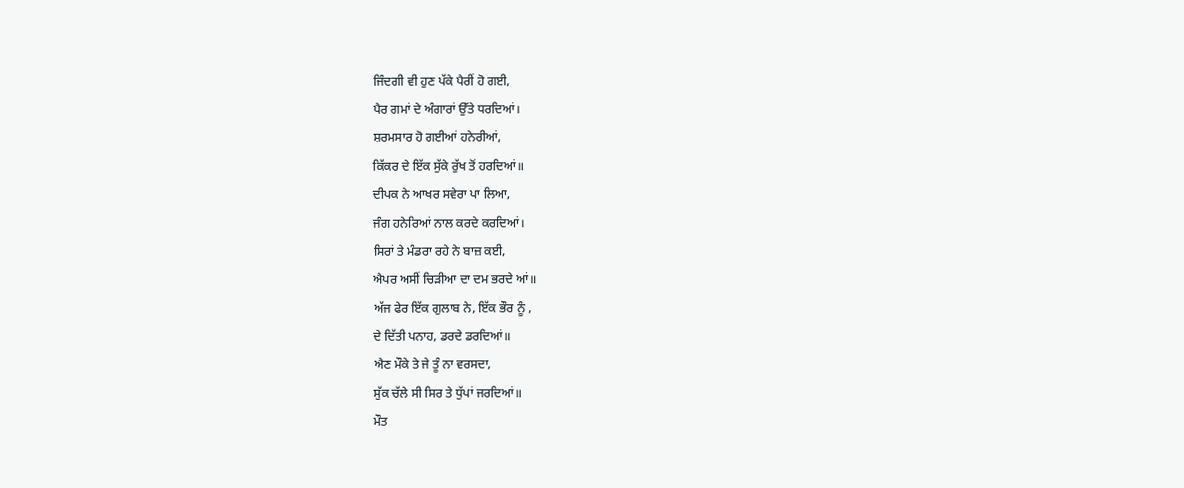ਜਿੰਦਗੀ ਵੀ ਹੁਣ ਪੱਕੇ ਪੈਰੀਂ ਹੋ ਗਈ,
ਪੈਰ ਗਮਾਂ ਦੇ ਅੰਗਾਰਾਂ ਉੱਤੇ ਧਰਦਿਆਂ।
ਸ਼ਰਮਸਾਰ ਹੋ ਗਈਆਂ ਹਨੇਰੀਆਂ,
ਕਿੱਕਰ ਦੇ ਇੱਕ ਸੁੱਕੇ ਰੁੱਖ ਤੋਂ ਹਰਦਿਆਂ॥
ਦੀਪਕ ਨੇ ਆਖਰ ਸਵੇਰਾ ਪਾ ਲਿਆ,
ਜੰਗ ਹਨੇਰਿਆਂ ਨਾਲ ਕਰਦੇ ਕਰਦਿਆਂ।
ਸਿਰਾਂ ਤੇ ਮੰਡਰਾ ਰਹੇ ਨੇ ਬਾਜ਼ ਕਈ,
ਐਪਰ ਅਸੀਂ ਚਿੜੀਆ ਦਾ ਦਮ ਭਰਦੇ ਆਂ॥
ਅੱਜ ਫੇਰ ਇੱਕ ਗੁਲਾਬ ਨੇ, ਇੱਕ ਭੌਰ ਨੂੰ ,
ਦੇ ਦਿੱਤੀ ਪਨਾਹ, ਡਰਦੇ ਡਰਦਿਆਂ॥
ਐਣ ਮੌਕੇ ਤੇ ਜੇ ਤੂੰ ਨਾ ਵਰਸਦਾ,
ਸੁੱਕ ਚੱਲੇ ਸੀ ਸਿਰ ਤੇ ਧੁੱਪਾਂ ਜਰਦਿਆਂ॥
ਮੌਤ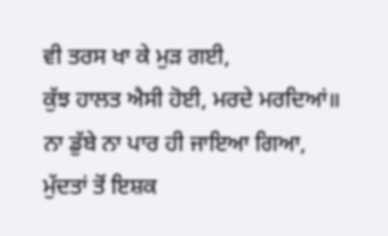ਵੀ ਤਰਸ ਖਾ ਕੇ ਮੁੜ ਗਈ,
ਕੁੱਝ ਹਾਲਤ ਐਸੀ ਹੋਈ, ਮਰਦੇ ਮਰਦਿਆਂ॥
ਨਾ ਡੁੱਬੇ ਨਾ ਪਾਰ ਹੀ ਜਾਇਆ ਗਿਆ,
ਮੁੱਦਤਾਂ ਤੋਂ ਇਸ਼ਕ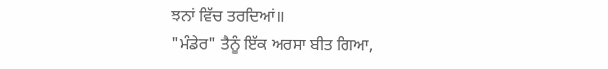ਝਨਾਂ ਵਿੱਚ ਤਰਦਿਆਂ॥
"ਮੰਡੇਰ" ਤੈਨੂੰ ਇੱਕ ਅਰਸਾ ਬੀਤ ਗਿਆ,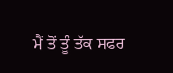ਮੈਂ ਤੋਂ ਤੂੰ ਤੱਕ ਸਫਰ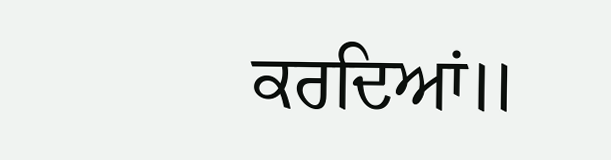ਕਰਦਿਆਂ॥